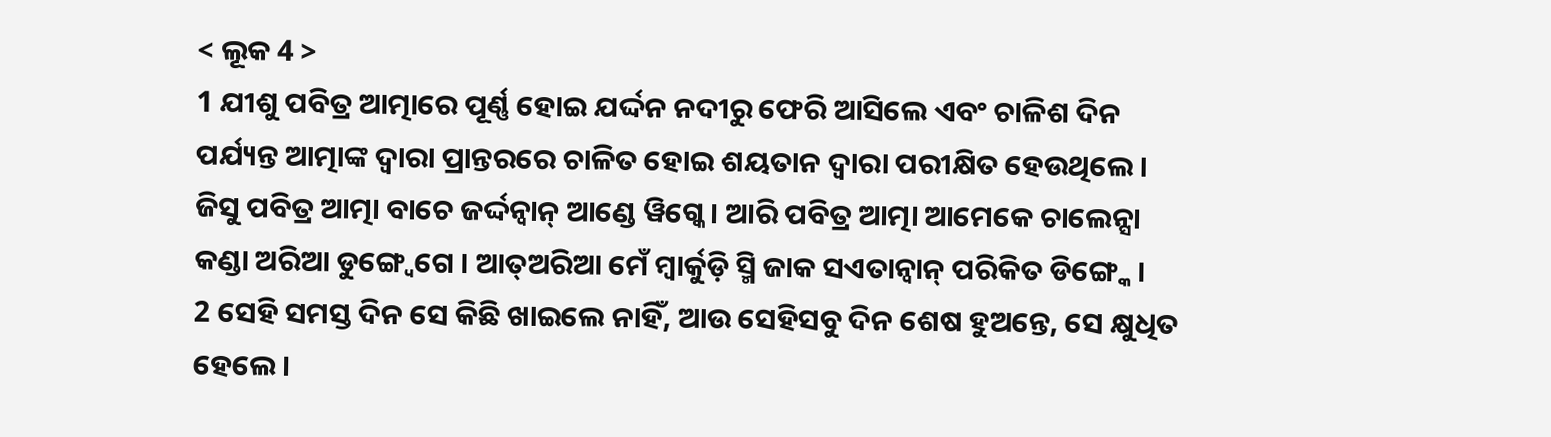< ଲୂକ 4 >
1 ଯୀଶୁ ପବିତ୍ର ଆତ୍ମାରେ ପୂର୍ଣ୍ଣ ହୋଇ ଯର୍ଦ୍ଦନ ନଦୀରୁ ଫେରି ଆସିଲେ ଏବଂ ଚାଳିଶ ଦିନ ପର୍ଯ୍ୟନ୍ତ ଆତ୍ମାଙ୍କ ଦ୍ୱାରା ପ୍ରାନ୍ତରରେ ଚାଳିତ ହୋଇ ଶୟତାନ ଦ୍ୱାରା ପରୀକ୍ଷିତ ହେଉଥିଲେ।
ଜିସୁ ପବିତ୍ର ଆତ୍ମା ବାଚେ ଜର୍ଦ୍ଦନ୍ବାନ୍ ଆଣ୍ଡେ ୱିଗ୍କେ । ଆରି ପବିତ୍ର ଆତ୍ମା ଆମେକେ ଚାଲେନ୍ସା କଣ୍ଡା ଅରିଆ ଡୁଙ୍ଗ୍ୱେଗେ । ଆତ୍ଅରିଆ ମେଁ ମ୍ବାର୍କୁଡ଼ି ସ୍ମି ଜାକ ସଏତାନ୍ବାନ୍ ପରିକିତ ଡିଙ୍ଗ୍କେ ।
2 ସେହି ସମସ୍ତ ଦିନ ସେ କିଛି ଖାଇଲେ ନାହିଁ, ଆଉ ସେହିସବୁ ଦିନ ଶେଷ ହୁଅନ୍ତେ, ସେ କ୍ଷୁଧିତ ହେଲେ।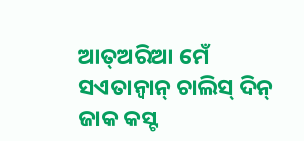ଆତ୍ଅରିଆ ମେଁ ସଏତାନ୍ବାନ୍ ଚାଲିସ୍ ଦିନ୍ ଜାକ କସ୍ଟ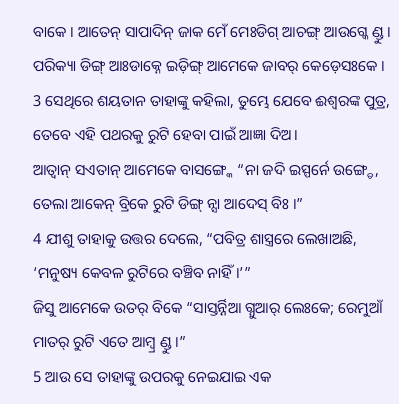ବାକେ । ଆତେନ୍ ସାପାଦିନ୍ ଜାକ ମେଁ ମେଃଡିଗ୍ ଆଚଙ୍ଗ୍ ଆଉଗ୍କେ ଣ୍ଡୁ । ପରିକ୍ୟା ଡିଙ୍ଗ୍ ଆଃଡାକ୍ନେ ଇଡ଼ିଙ୍ଗ୍ ଆମେକେ ଜାବର୍ କେଡ଼େସଃକେ ।
3 ସେଥିରେ ଶୟତାନ ତାହାଙ୍କୁ କହିଲା, ତୁମ୍ଭେ ଯେବେ ଈଶ୍ବରଙ୍କ ପୁତ୍ର, ତେବେ ଏହି ପଥରକୁ ରୁଟି ହେବା ପାଇଁ ଆଜ୍ଞା ଦିଅ।
ଆତ୍ବାନ୍ ସଏତାନ୍ ଆମେକେ ବାସଙ୍ଗ୍କେ “ନା ଜଦି ଇସ୍ପର୍ନେ ଉଙ୍ଗ୍ଡେ, ତେଲା ଆକେନ୍ ବ୍ରିକେ ରୁଟି ଡିଙ୍ଗ୍ ନ୍ସା ଆଦେସ୍ ବିଃ ।”
4 ଯୀଶୁ ତାହାକୁ ଉତ୍ତର ଦେଲେ, “ପବିତ୍ର ଶାସ୍ତ୍ରରେ ଲେଖାଅଛି, ‘ମନୁଷ୍ୟ କେବଳ ରୁଟିରେ ବଞ୍ଚିବ ନାହିଁ।’”
ଜିସୁ ଆମେକେ ଉତର୍ ବିକେ “ସାସ୍ତର୍ନ୍ନିଆ ଗ୍ନୁଆର୍ ଲେଃକେ; ରେମୁଆଁ ମାତର୍ ରୁଟି ଏତେ ଆମ୍ବ୍ର ଣ୍ଡୁ ।”
5 ଆଉ ସେ ତାହାଙ୍କୁ ଉପରକୁ ନେଇଯାଇ ଏକ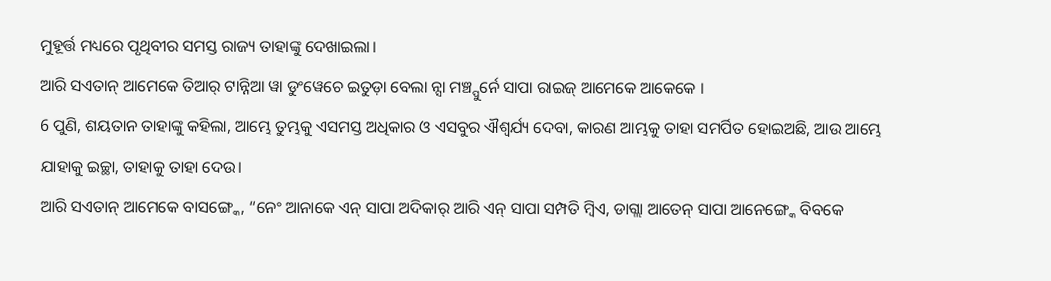ମୁହୂର୍ତ୍ତ ମଧ୍ୟରେ ପୃଥିବୀର ସମସ୍ତ ରାଜ୍ୟ ତାହାଙ୍କୁ ଦେଖାଇଲା।
ଆରି ସଏତାନ୍ ଆମେକେ ତିଆର୍ ଟାନ୍ନିଆ ୱା ଡୁଂୱେଚେ ଇତୁଡ଼ା ବେଲା ନ୍ସା ମଞ୍ଚ୍ପୁର୍ନେ ସାପା ରାଇଜ୍ ଆମେକେ ଆକେକେ ।
6 ପୁଣି, ଶୟତାନ ତାହାଙ୍କୁ କହିଲା, ଆମ୍ଭେ ତୁମ୍ଭକୁ ଏସମସ୍ତ ଅଧିକାର ଓ ଏସବୁର ଐଶ୍ୱର୍ଯ୍ୟ ଦେବା, କାରଣ ଆମ୍ଭକୁ ତାହା ସମର୍ପିତ ହୋଇଅଛି, ଆଉ ଆମ୍ଭେ ଯାହାକୁ ଇଚ୍ଛା, ତାହାକୁ ତାହା ଦେଉ।
ଆରି ସଏତାନ୍ ଆମେକେ ବାସଙ୍ଗ୍କେ, “ନେଂ ଆନାକେ ଏନ୍ ସାପା ଅଦିକାର୍ ଆରି ଏନ୍ ସାପା ସମ୍ପତି ମ୍ୱିଏ, ଡାଗ୍ଲା ଆତେନ୍ ସାପା ଆନେଙ୍ଗ୍କେ ବିବକେ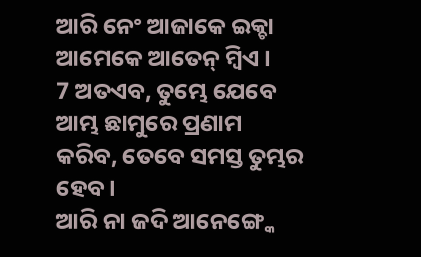ଆରି ନେଂ ଆଜାକେ ଇକ୍ଚା ଆମେକେ ଆତେନ୍ ମ୍ୱିଏ ।
7 ଅତଏବ, ତୁମ୍ଭେ ଯେବେ ଆମ୍ଭ ଛାମୁରେ ପ୍ରଣାମ କରିବ, ତେବେ ସମସ୍ତ ତୁମ୍ଭର ହେବ।
ଆରି ନା ଜଦି ଆନେଙ୍ଗ୍କେ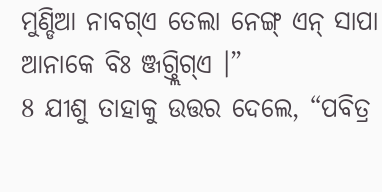ମୁଣ୍ଡିଆ ନାବଗ୍ଏ ତେଲା ନେଙ୍ଗ୍ ଏନ୍ ସାପା ଆନାକେ ବିଃ ଞ୍ଜଗ୍ତ୍ଲିଗ୍ଏ ।”
8 ଯୀଶୁ ତାହାକୁ ଉତ୍ତର ଦେଲେ, “ପବିତ୍ର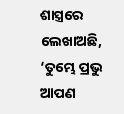ଶାସ୍ତ୍ରରେ ଲେଖାଅଛି, ‘ତୁମ୍ଭେ ପ୍ରଭୁ ଆପଣ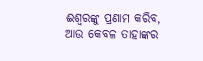ଈଶ୍ବରଙ୍କୁ ପ୍ରଣାମ କରିବ, ଆଉ କେବଳ ତାହାଙ୍କର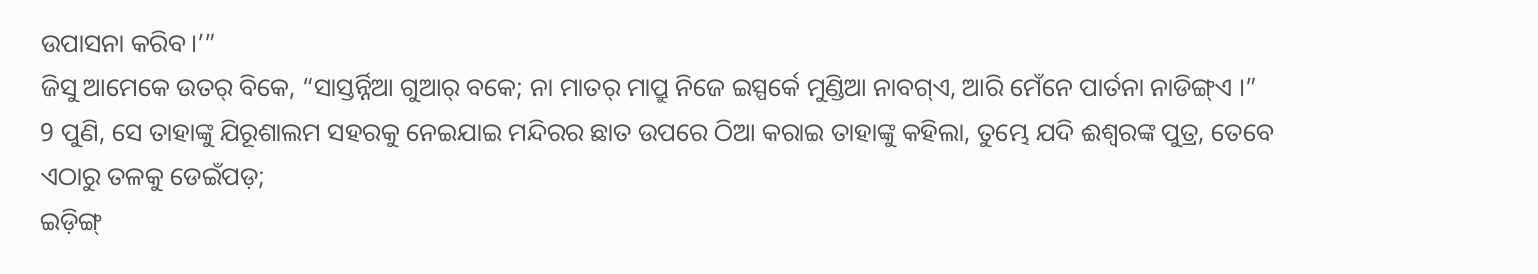ଉପାସନା କରିବ।’”
ଜିସୁ ଆମେକେ ଉତର୍ ବିକେ, “ସାସ୍ତର୍ନ୍ନିଆ ଗୁଆର୍ ବକେ; ନା ମାତର୍ ମାପ୍ରୁ ନିଜେ ଇସ୍ପର୍କେ ମୁଣ୍ଡିଆ ନାବଗ୍ଏ, ଆରି ମେଁନେ ପାର୍ତନା ନାଡିଙ୍ଗ୍ଏ ।”
9 ପୁଣି, ସେ ତାହାଙ୍କୁ ଯିରୂଶାଲମ ସହରକୁ ନେଇଯାଇ ମନ୍ଦିରର ଛାତ ଉପରେ ଠିଆ କରାଇ ତାହାଙ୍କୁ କହିଲା, ତୁମ୍ଭେ ଯଦି ଈଶ୍ବରଙ୍କ ପୁତ୍ର, ତେବେ ଏଠାରୁ ତଳକୁ ଡେଇଁପଡ଼;
ଇଡ଼ିଙ୍ଗ୍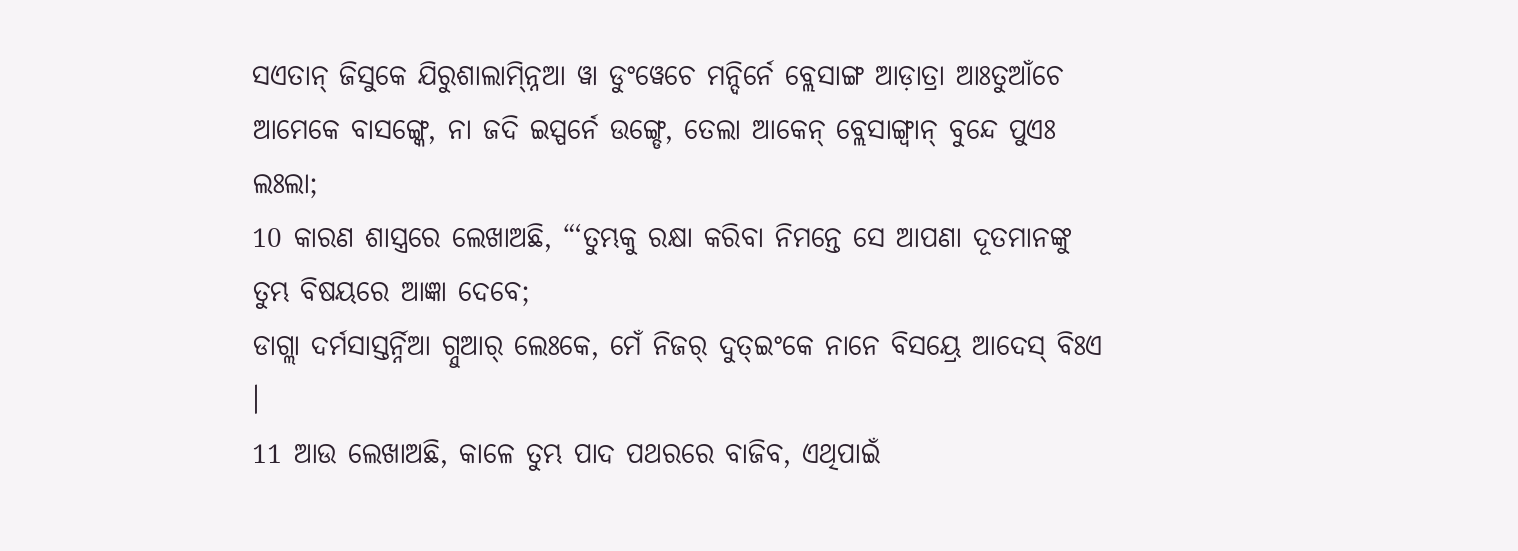ସଏତାନ୍ ଜିସୁକେ ଯିରୁଶାଲାମ୍ନ୍ନିଆ ୱା ଡୁଂୱେଚେ ମନ୍ଦିର୍ନେ ବ୍ଲେସାଙ୍ଗ ଆଡ଼ାତ୍ରା ଆଃତୁଆଁଚେ ଆମେକେ ବାସଙ୍ଗ୍କେ, ନା ଜଦି ଇସ୍ପର୍ନେ ଉଙ୍ଗ୍ଡେ, ତେଲା ଆକେନ୍ ବ୍ଲେସାଙ୍ଗ୍ବାନ୍ ବୁନ୍ଦେ ପୁଏଃ ଲଃଲା;
10 କାରଣ ଶାସ୍ତ୍ରରେ ଲେଖାଅଛି, “‘ତୁମ୍ଭକୁ ରକ୍ଷା କରିବା ନିମନ୍ତେ ସେ ଆପଣା ଦୂତମାନଙ୍କୁ ତୁମ୍ଭ ବିଷୟରେ ଆଜ୍ଞା ଦେବେ;
ଡାଗ୍ଲା ଦର୍ମସାସ୍ତର୍ନ୍ନିଆ ଗ୍ନୁଆର୍ ଲେଃକେ, ମେଁ ନିଜର୍ ଦୁତ୍ଇଂକେ ନାନେ ବିସୟ୍ରେ ଆଦେସ୍ ବିଃଏ ।
11 ଆଉ ଲେଖାଅଛି, କାଳେ ତୁମ୍ଭ ପାଦ ପଥରରେ ବାଜିବ, ଏଥିପାଇଁ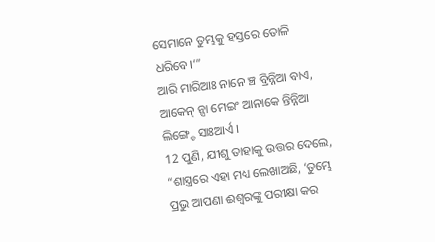ସେମାନେ ତୁମ୍ଭକୁ ହସ୍ତରେ ତୋଳି ଧରିବେ।’”
ଆରି ମାରିଆଃ ନାନେ ଞ୍ଚ ବ୍ରିନ୍ନିଆ ବାଏ, ଆକେନ୍ ନ୍ସା ମେଇଂ ଆନାକେ ନ୍ତିନ୍ନିଆ ଲିଙ୍ଗ୍ଚେ ସାଃଆର୍ଏ ।
12 ପୁଣି, ଯୀଶୁ ତାହାକୁ ଉତ୍ତର ଦେଲେ, “ଶାସ୍ତ୍ରରେ ଏହା ମଧ୍ୟ ଲେଖାଅଛି, ‘ତୁମ୍ଭେ ପ୍ରଭୁ ଆପଣା ଈଶ୍ବରଙ୍କୁ ପରୀକ୍ଷା କର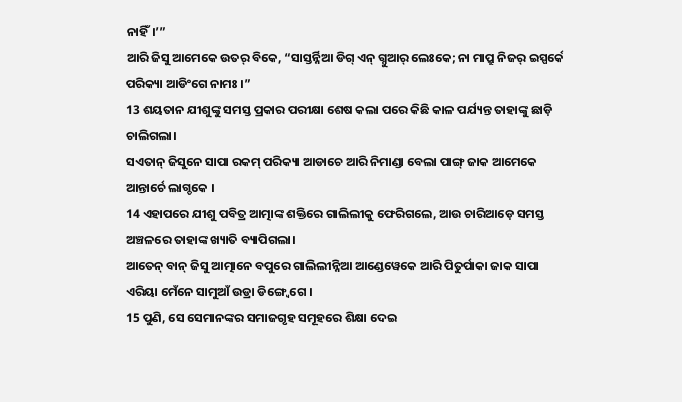ନାହିଁ।’”
ଆରି ଜିସୁ ଆମେକେ ଉତର୍ ବିକେ, “ସାସ୍ତର୍ନ୍ନିଆ ଡିଗ୍ ଏନ୍ ଗ୍ନୁଆର୍ ଲେଃକେ; ନା ମାପ୍ରୁ ନିଜର୍ ଇସ୍ପର୍କେ ପରିକ୍ୟା ଆଡିଂଗେ ନାମଃ ।”
13 ଶୟତାନ ଯୀଶୁଙ୍କୁ ସମସ୍ତ ପ୍ରକାର ପରୀକ୍ଷା ଶେଷ କଲା ପରେ କିଛି କାଳ ପର୍ଯ୍ୟନ୍ତ ତାହାଙ୍କୁ ଛାଡ଼ି ଚାଲିଗଲା।
ସଏତାନ୍ ଜିସୁନେ ସାପା ରକମ୍ ପରିକ୍ୟା ଆଡାଚେ ଆରି ନିମାଣ୍ଡା ବେଲା ପାଙ୍ଗ୍ ଜାକ ଆମେକେ ଆନ୍ତାର୍ଚେ ଲାଗ୍ଡକେ ।
14 ଏହାପରେ ଯୀଶୁ ପବିତ୍ର ଆତ୍ମାଙ୍କ ଶକ୍ତିରେ ଗାଲିଲୀକୁ ଫେରିଗଲେ, ଆଉ ଚାରିଆଡ଼େ ସମସ୍ତ ଅଞ୍ଚଳରେ ତାହାଙ୍କ ଖ୍ୟାତି ବ୍ୟାପିଗଲା।
ଆତେନ୍ ବାନ୍ ଜିସୁ ଆତ୍ମାନେ ବପୁରେ ଗାଲିଲୀନ୍ନିଆ ଆଣ୍ଡେୱେକେ ଆରି ପିତୁର୍ପାକା ଜାକ ସାପା ଏରିୟା ମେଁନେ ସାମୁଆଁ ଉଡ୍ରା ଡିଙ୍ଗ୍ୱେଗେ ।
15 ପୁଣି, ସେ ସେମାନଙ୍କର ସମାଜଗୃହ ସମୂହରେ ଶିକ୍ଷା ଦେଇ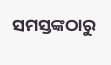ସମସ୍ତଙ୍କଠାରୁ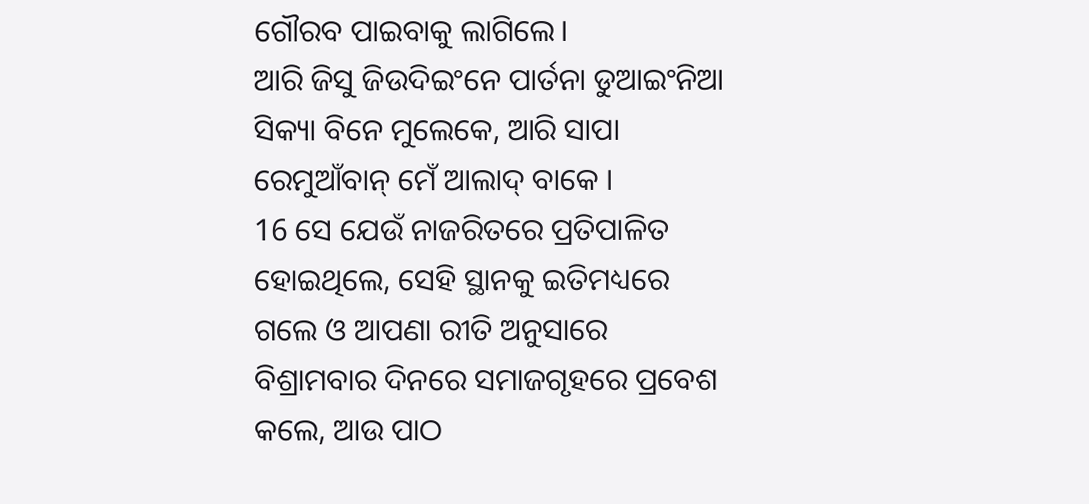ଗୌରବ ପାଇବାକୁ ଲାଗିଲେ।
ଆରି ଜିସୁ ଜିଉଦିଇଂନେ ପାର୍ତନା ଡୁଆଇଂନିଆ ସିକ୍ୟା ବିନେ ମୁଲେକେ, ଆରି ସାପା ରେମୁଆଁବାନ୍ ମେଁ ଆଲାଦ୍ ବାକେ ।
16 ସେ ଯେଉଁ ନାଜରିତରେ ପ୍ରତିପାଳିତ ହୋଇଥିଲେ, ସେହି ସ୍ଥାନକୁ ଇତିମଧ୍ୟରେ ଗଲେ ଓ ଆପଣା ରୀତି ଅନୁସାରେ ବିଶ୍ରାମବାର ଦିନରେ ସମାଜଗୃହରେ ପ୍ରବେଶ କଲେ, ଆଉ ପାଠ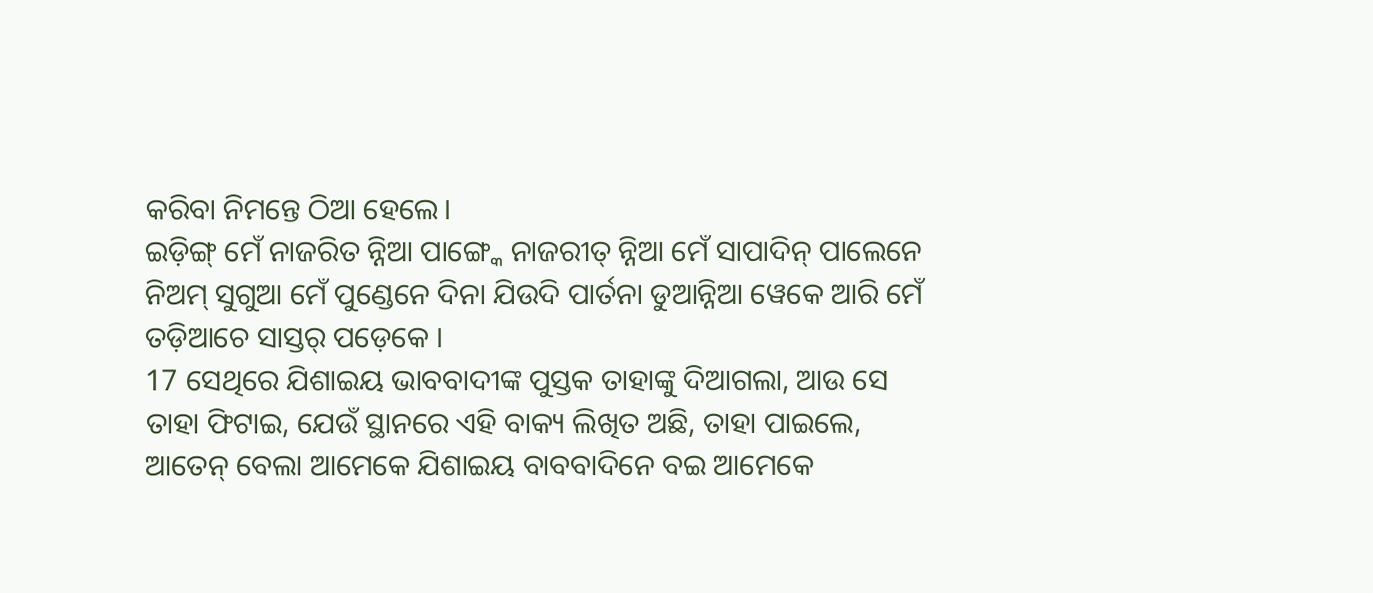କରିବା ନିମନ୍ତେ ଠିଆ ହେଲେ।
ଇଡ଼ିଙ୍ଗ୍ ମେଁ ନାଜରିତ ନ୍ନିଆ ପାଙ୍ଗ୍କେ ନାଜରୀତ୍ ନ୍ନିଆ ମେଁ ସାପାଦିନ୍ ପାଲେନେ ନିଅମ୍ ସୁଗୁଆ ମେଁ ପୁଣ୍ଡେନେ ଦିନା ଯିଉଦି ପାର୍ତନା ଡୁଆନ୍ନିଆ ୱେକେ ଆରି ମେଁ ତଡ଼ିଆଚେ ସାସ୍ତର୍ ପଡ଼େକେ ।
17 ସେଥିରେ ଯିଶାଇୟ ଭାବବାଦୀଙ୍କ ପୁସ୍ତକ ତାହାଙ୍କୁ ଦିଆଗଲା, ଆଉ ସେ ତାହା ଫିଟାଇ, ଯେଉଁ ସ୍ଥାନରେ ଏହି ବାକ୍ୟ ଲିଖିତ ଅଛି, ତାହା ପାଇଲେ,
ଆତେନ୍ ବେଲା ଆମେକେ ଯିଶାଇୟ ବାବବାଦିନେ ବଇ ଆମେକେ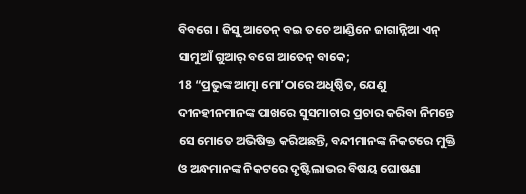ବିବଗେ । ଜିସୁ ଆତେନ୍ ବଇ ତଚେ ଆଣ୍ଡିନେ ଜାଗାନ୍ନିଆ ଏନ୍ ସାମୁଆଁ ଗୁଆର୍ ବଗେ ଆତେନ୍ ବାକେ;
18 “ପ୍ରଭୁଙ୍କ ଆତ୍ମା ମୋʼଠାରେ ଅଧିଷ୍ଠିତ, ଯେଣୁ ଦୀନହୀନମାନଙ୍କ ପାଖରେ ସୁସମାଚାର ପ୍ରଚାର କରିବା ନିମନ୍ତେ ସେ ମୋତେ ଅଭିଷିକ୍ତ କରିଅଛନ୍ତି, ବନ୍ଦୀମାନଙ୍କ ନିକଟରେ ମୁକ୍ତି ଓ ଅନ୍ଧମାନଙ୍କ ନିକଟରେ ଦୃଷ୍ଟିଲାଭର ବିଷୟ ଘୋଷଣା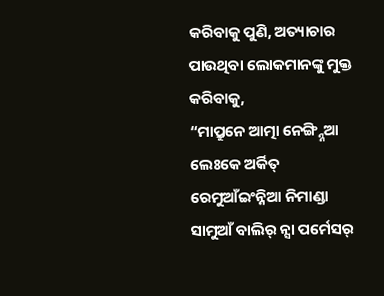କରିବାକୁ ପୁଣି, ଅତ୍ୟାଚାର ପାଉଥିବା ଲୋକମାନଙ୍କୁ ମୁକ୍ତ କରିବାକୁ,
“ମାପ୍ରୁନେ ଆତ୍ମା ନେଙ୍ଗ୍ନ୍ନିଆ ଲେଃକେ ଅର୍କିତ୍ ରେମୁଆଁଇଂନ୍ନିଆ ନିମାଣ୍ଡା ସାମୁଆଁ ବାଲିର୍ ନ୍ସା ପର୍ମେସର୍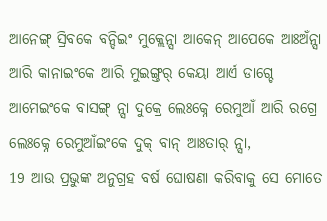ଆନେଙ୍ଗ୍ ସ୍ରିବକେ ବନ୍ଦିଇଂ ମୁକ୍ଲେନ୍ସା ଆକେନ୍ ଆପେକେ ଆଃଅଁନ୍ସା ଆରି କାନାଇଂକେ ଆରି ମୁଇଙ୍ଗ୍ତର୍ କେୟା ଆର୍ଏ ଡାଗ୍ଚେ ଆମେଇଂକେ ବାସଙ୍ଗ୍ ନ୍ସା ଦୁକ୍ରେ ଲେଃକ୍ନେ ରେମୁଆଁ ଆରି ରଗ୍ରେ ଲେଃକ୍ନେ ରେମୁଆଁଇଂକେ ଦୁକ୍ ବାନ୍ ଆଃତାର୍ ନ୍ସା,
19 ଆଉ ପ୍ରଭୁଙ୍କ ଅନୁଗ୍ରହ ବର୍ଷ ଘୋଷଣା କରିବାକୁ ସେ ମୋତେ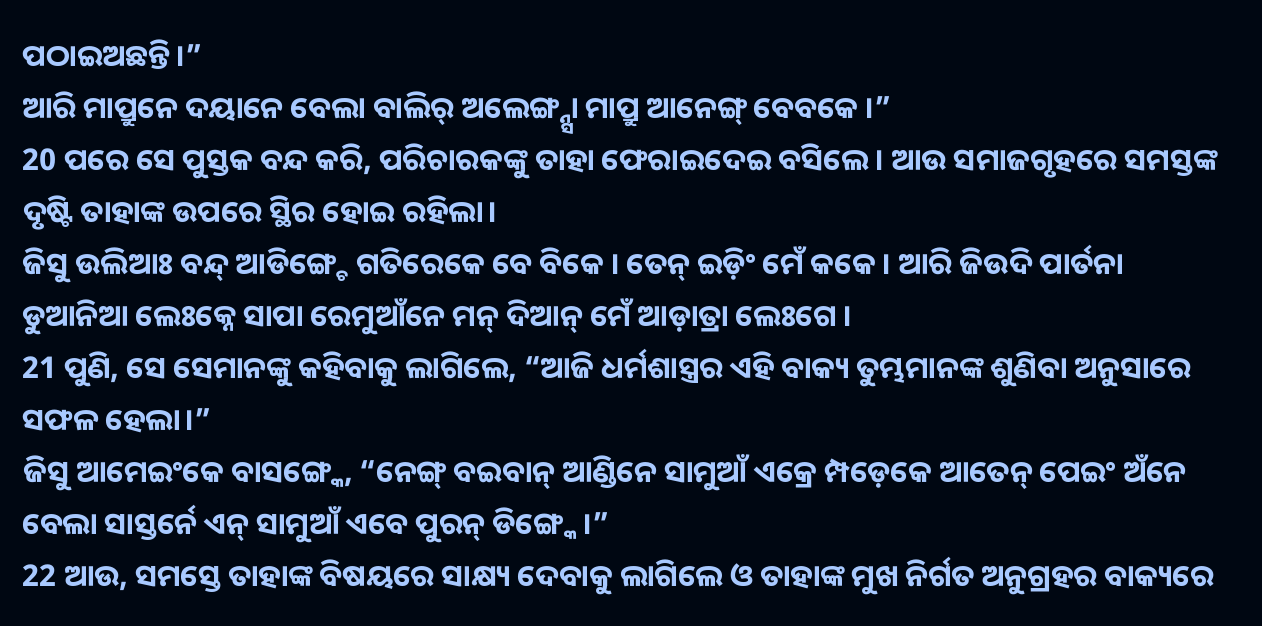ପଠାଇଅଛନ୍ତି।”
ଆରି ମାପ୍ରୁନେ ଦୟାନେ ବେଲା ବାଲିର୍ ଅଲେଙ୍ଗ୍ନ୍ସା ମାପ୍ରୁ ଆନେଙ୍ଗ୍ ବେବକେ ।”
20 ପରେ ସେ ପୁସ୍ତକ ବନ୍ଦ କରି, ପରିଚାରକଙ୍କୁ ତାହା ଫେରାଇଦେଇ ବସିଲେ। ଆଉ ସମାଜଗୃହରେ ସମସ୍ତଙ୍କ ଦୃଷ୍ଟି ତାହାଙ୍କ ଉପରେ ସ୍ଥିର ହୋଇ ରହିଲା।
ଜିସୁ ଉଲିଆଃ ବନ୍ଦ୍ ଆଡିଙ୍ଗ୍ଚେ ଗତିରେକେ ବେ ବିକେ । ତେନ୍ ଇଡ଼ିଂ ମେଁ କକେ । ଆରି ଜିଉଦି ପାର୍ତନା ଡୁଆନିଆ ଲେଃକ୍ନେ ସାପା ରେମୁଆଁନେ ମନ୍ ଦିଆନ୍ ମେଁ ଆଡ଼ାତ୍ରା ଲେଃଗେ ।
21 ପୁଣି, ସେ ସେମାନଙ୍କୁ କହିବାକୁ ଲାଗିଲେ, “ଆଜି ଧର୍ମଶାସ୍ତ୍ରର ଏହି ବାକ୍ୟ ତୁମ୍ଭମାନଙ୍କ ଶୁଣିବା ଅନୁସାରେ ସଫଳ ହେଲା।”
ଜିସୁ ଆମେଇଂକେ ବାସଙ୍ଗ୍କେ, “ନେଙ୍ଗ୍ ବଇବାନ୍ ଆଣ୍ଡିନେ ସାମୁଆଁ ଏକ୍ରେ ମ୍ପଡ଼େକେ ଆତେନ୍ ପେଇଂ ଅଁନେ ବେଲା ସାସ୍ତର୍ନେ ଏନ୍ ସାମୁଆଁ ଏବେ ପୁରନ୍ ଡିଙ୍ଗ୍କେ ।”
22 ଆଉ, ସମସ୍ତେ ତାହାଙ୍କ ବିଷୟରେ ସାକ୍ଷ୍ୟ ଦେବାକୁ ଲାଗିଲେ ଓ ତାହାଙ୍କ ମୁଖ ନିର୍ଗତ ଅନୁଗ୍ରହର ବାକ୍ୟରେ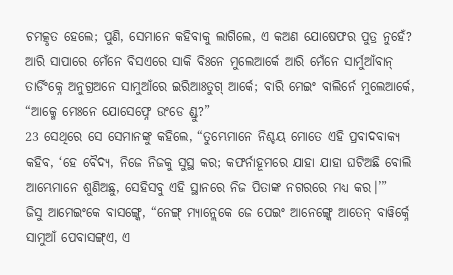ଚମତ୍କୃତ ହେଲେ; ପୁଣି, ସେମାନେ କହିବାକୁ ଲାଗିଲେ, ଏ କଅଣ ଯୋଷେଫର ପୁତ୍ର ନୁହେଁ?
ଆରି ସାପାରେ ମେଁନେ ବିସଏରେ ସାକି ବିଃନେ ମୁଲେଆର୍କେ ଆରି ମେଁନେ ସାର୍ମୁଆଁବାନ୍ ତାର୍ଡିଂକ୍ନେ ଅନୁଗ୍ରଅନେ ସାମୁଆଁରେ ଇରିଆଃତୁଗ୍ ଆର୍କେ; ବାରି ମେଇଂ ବାଲିର୍ନେ ମୁଲେଆର୍କେ, “ଆକ୍ମେ ମେଃନେ ଯୋସେଫ୍ନେ ଉଂଡେ ଣ୍ଡୁ?”
23 ସେଥିରେ ସେ ସେମାନଙ୍କୁ କହିଲେ, “ତୁମ୍ଭେମାନେ ନିଶ୍ଚୟ ମୋତେ ଏହି ପ୍ରବାଦବାକ୍ୟ କହିବ, ‘ହେ ବୈଦ୍ୟ, ନିଜେ ନିଜକୁ ସୁସ୍ଥ କର; କଫର୍ନାହୂମରେ ଯାହା ଯାହା ଘଟିଅଛି ବୋଲି ଆମ୍ଭେମାନେ ଶୁଣିଅଛୁ, ସେହିସବୁ ଏହି ସ୍ଥାନରେ ନିଜ ପିତାଙ୍କ ନଗରରେ ମଧ୍ୟ କର।’”
ଜିସୁ ଆମେଇଂକେ ବାସଙ୍ଗ୍କେ, “ନେଙ୍ଗ୍ ମ୍ୟାନ୍ଲେକେ ଜେ ପେଇଂ ଆନେଙ୍ଗ୍କେ ଆତେନ୍ ବାୱିର୍କ୍ନେ ସାମୁଆଁ ପେବାସଙ୍ଗ୍ଏ, ଏ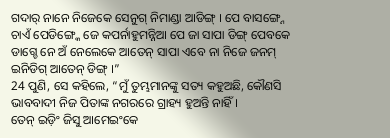ଗଦାର୍ ନାନେ ନିଜେକେ ସେନୁଗ୍ ନିମାଣ୍ଡା ଆଡିଙ୍ଗ୍ । ପେ ବାସଙ୍ଗ୍ନେ ଚାଏଁ ପେଡିଙ୍ଗ୍କେ ଜେ କପର୍ନାହୁମନ୍ନିଆ ପେ ଜା ସାପା ଡିଙ୍ଗ୍ ପେବକେ ଡାଗ୍ଚେ ନେ ଅଁ ନେଲେକେ ଆତେନ୍ ସାପା ଏବେ ନା ନିଜେ ଜନମ୍ ଇନିଡିଗ୍ ଆତେନ୍ ଡିଙ୍ଗ୍ ।”
24 ପୁଣି, ସେ କହିଲେ, “ମୁଁ ତୁମ୍ଭମାନଙ୍କୁ ସତ୍ୟ କହୁଅଛି, କୌଣସି ଭାବବାଦୀ ନିଜ ପିତାଙ୍କ ନଗରରେ ଗ୍ରାହ୍ୟ ହୁଅନ୍ତି ନାହିଁ।
ତେନ୍ ଇଡ଼ିଂ ଜିସୁ ଆମେଇଂକେ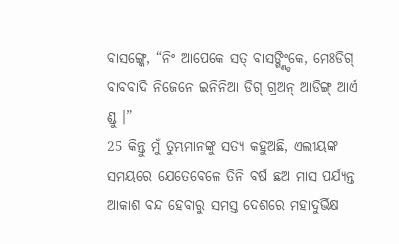ବାସଙ୍ଗ୍କେ, “ନିଂ ଆପେକେ ସତ୍ ବାସଙ୍ଗ୍ଣ୍ଡିଂକେ, ମେଃଡିଗ୍ ବାବବାଦି ନିଜେନେ ଇନିନିଆ ଡିଗ୍ ଗ୍ରଅନ୍ ଆଡିଙ୍ଗ୍ ଆର୍ଏ ଣ୍ଡୁ ।”
25 କିନ୍ତୁ ମୁଁ ତୁମ୍ଭମାନଙ୍କୁ ସତ୍ୟ କହୁଅଛି, ଏଲୀୟଙ୍କ ସମୟରେ ଯେତେବେଳେ ତିନି ବର୍ଷ ଛଅ ମାସ ପର୍ଯ୍ୟନ୍ତ ଆକାଶ ବନ୍ଦ ହେବାରୁ ସମସ୍ତ ଦେଶରେ ମହାଦୁର୍ଭିକ୍ଷ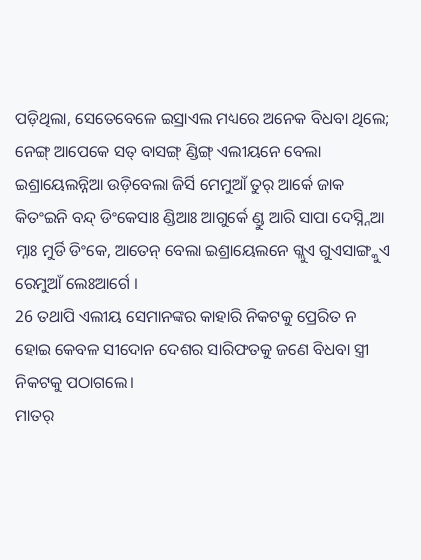ପଡ଼ିଥିଲା, ସେତେବେଳେ ଇସ୍ରାଏଲ ମଧ୍ୟରେ ଅନେକ ବିଧବା ଥିଲେ;
ନେଙ୍ଗ୍ ଆପେକେ ସତ୍ ବାସଙ୍ଗ୍ ଣ୍ଡିଙ୍ଗ୍ ଏଲୀୟନେ ବେଲା ଇଶ୍ରାୟେଲନ୍ନିଆ ଉଡ଼ିବେଲା ଜିର୍ସି ମେମୁଆଁ ତୁର୍ ଆର୍କେ ଜାକ କିତଂଇନି ବନ୍ଦ୍ ଡିଂକେସାଃ ଣ୍ଡିଆଃ ଆଗୁର୍କେ ଣ୍ଡୁ ଆରି ସାପା ଦେସ୍ନ୍ନିଆ ମ୍ନାଃ ମୁର୍ଡି ଡିଂକେ, ଆତେନ୍ ବେଲା ଇଶ୍ରାୟେଲନେ ଗ୍ଲୁଏ ଗୁଏସାଙ୍ଗ୍କୁଏ ରେମୁଆଁ ଲେଃଆର୍ଗେ ।
26 ତଥାପି ଏଲୀୟ ସେମାନଙ୍କର କାହାରି ନିକଟକୁ ପ୍ରେରିତ ନ ହୋଇ କେବଳ ସୀଦୋନ ଦେଶର ସାରିଫତକୁ ଜଣେ ବିଧବା ସ୍ତ୍ରୀ ନିକଟକୁ ପଠାଗଲେ।
ମାତର୍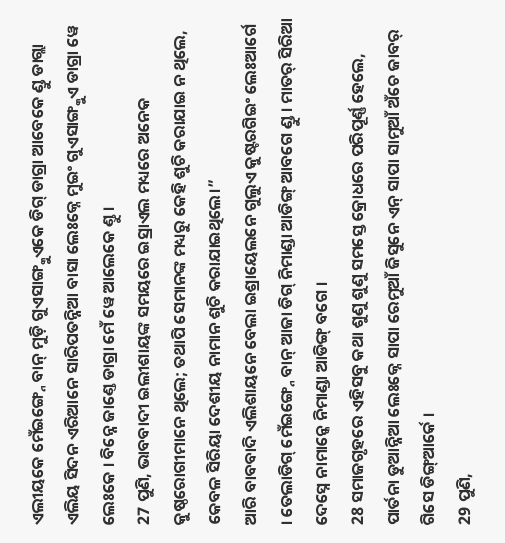ଏଲୀୟକେ ମେଁଇଙ୍ଗ୍ନେ ବାନ୍ ମୁଡ଼ି ଗୁଏସାଙ୍ଗ୍କୁଏକେ ଡିଗ୍ ଡାଗ୍ରା ଆବେକେ ଣ୍ଡୁ ଡାଗ୍ଲା ଏଲିୟ ସିଦନ ଏରିଆନେ ସାରିପତନ୍ନିଆ ବାସା ଲେଃକ୍ନେ ମୁଇଂ ଗୁଏସାଙ୍ଗ୍କୁଏ ଡାଗ୍ରା ୱେ ଲେଃକେ । ବିନ୍ନେ ଜାଣ୍ତେ ଡାଗ୍ରା ମେଁ ୱେ ଆଲେକେ ଣ୍ତୁ ।
27 ପୁଣି, ଭାବବାଦୀ ଇଲୀଶାୟଙ୍କ ସମୟରେ ଇସ୍ରାଏଲ ମଧ୍ୟରେ ଅନେକ କୁଷ୍ଠରୋଗୀମାନେ ଥିଲେ; ତଥାପି ସେମାନଙ୍କ ମଧ୍ୟରୁ କେହି ଶୁଚି କରାଯାଇ ନ ଥିଲେ, କେବଳ ସିରିୟା ଦେଶୀୟ ନାମାନ ଶୁଚି କରାଯାଇଥିଲେ।”
ଆରି ବାବବାଦି ଏଲିଶାୟନେ ବେଲା ଇଶ୍ରାୟେଲନେ ଗୁଲୁଏ କୁଷ୍ଟରଗିଇଂ ଲେଃଆର୍ଗେ । ତେଲାଡିଗ୍ ମେଁଇଙ୍ଗ୍ନେ ବାନ୍ ଆଜା ଡିଗ୍ ନିମାଣ୍ଡା ଆଡିଙ୍ଗ୍ ଆବଗେ ଣ୍ଡୁ । ମାତର୍ ସିରିଆ ଦେସ୍ନେ ନାମାନ୍କେ ନିମାଣ୍ଡା ଆଡିଙ୍ଗ୍ ବଗେ ।
28 ସମାଜଗୃହରେ ଏହିସବୁ କଥା ଶୁଣୁ ଶୁଣୁ ସମସ୍ତେ କ୍ରୋଧରେ ପରିପୂର୍ଣ୍ଣ ହେଲେ,
ପାର୍ତନା ଡୁଆନ୍ନିଆ ଲେଃକ୍ନେ ସାପା ରେମୁଆଁ ଜିସୁନେ ଏନ୍ ସାପା ସାମୁଆଁ ଅଁଚେ ଜାବର୍ ଗିସେ ଡିଙ୍ଗ୍ଆର୍କେ ।
29 ପୁଣି,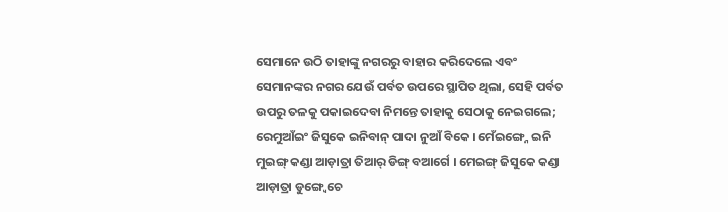ସେମାନେ ଉଠି ତାହାଙ୍କୁ ନଗରରୁ ବାହାର କରିଦେଲେ ଏବଂ ସେମାନଙ୍କର ନଗର ଯେଉଁ ପର୍ବତ ଉପରେ ସ୍ଥାପିତ ଥିଲା, ସେହି ପର୍ବତ ଉପରୁ ତଳକୁ ପକାଇଦେବା ନିମନ୍ତେ ତାହାକୁ ସେଠାକୁ ନେଇଗଲେ;
ରେମୁଆଁଇଂ ଜିସୁକେ ଇନିବାନ୍ ପାଦା ନୁଆଁ ବିକେ । ମେଁଇଙ୍ଗ୍ନେ ଇନି ମୁଇଙ୍ଗ୍ କଣ୍ଡା ଆଡ଼ାତ୍ରା ତିଆର୍ ଡିଙ୍ଗ୍ ବଆର୍ଗେ । ମେଇଙ୍ଗ୍ ଜିସୁକେ କଣ୍ଡା ଆଡ଼ାତ୍ରା ଡୁଙ୍ଗ୍ୱେଚେ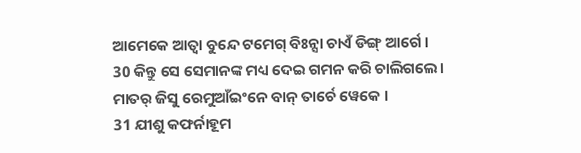ଆମେକେ ଆତ୍ବା ବୁନ୍ଦେ ଟମେଗ୍ ବିଃନ୍ସା ଚାଏଁ ଡିଙ୍ଗ୍ ଆର୍ଗେ ।
30 କିନ୍ତୁ ସେ ସେମାନଙ୍କ ମଧ୍ୟ ଦେଇ ଗମନ କରି ଚାଲିଗଲେ।
ମାତର୍ ଜିସୁ ରେମୁଆଁଇଂନେ ବାନ୍ ତାର୍ଚେ ୱେକେ ।
31 ଯୀଶୁ କଫର୍ନାହୂମ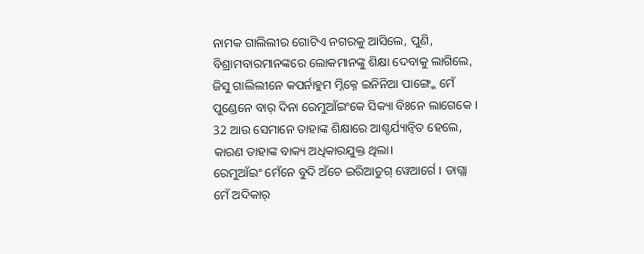ନାମକ ଗାଲିଲୀର ଗୋଟିଏ ନଗରକୁ ଆସିଲେ, ପୁଣି, ବିଶ୍ରାମବାରମାନଙ୍କରେ ଲୋକମାନଙ୍କୁ ଶିକ୍ଷା ଦେବାକୁ ଲାଗିଲେ,
ଜିସୁ ଗାଲିଲୀନେ କପର୍ନାହୁମ ମ୍ନିକ୍ନେ ଇନିନିଆ ପାଙ୍ଗ୍କେ ମେଁ ପୁଣ୍ଡେନେ ବାର୍ ଦିନା ରେମୁଆଁଇଂକେ ସିକ୍ୟା ବିଃନେ ଲାଗେକେ ।
32 ଆଉ ସେମାନେ ତାହାଙ୍କ ଶିକ୍ଷାରେ ଆଶ୍ଚର୍ଯ୍ୟାନ୍ୱିତ ହେଲେ, କାରଣ ତାହାଙ୍କ ବାକ୍ୟ ଅଧିକାରଯୁକ୍ତ ଥିଲା।
ରେମୁଆଁଇଂ ମେଁନେ ବୁଦି ଅଁଚେ ଇରିଆତୁଗ୍ ୱେଆର୍ଗେ । ଡାଗ୍ଲା ମେଁ ଅଦିକାର୍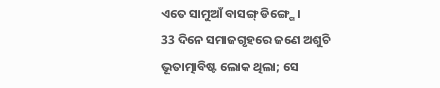ଏତେ ସାମୁଆଁ ବାସଙ୍ଗ୍ ଡିଙ୍ଗ୍ଗେ ।
33 ଦିନେ ସମାଜଗୃହରେ ଜଣେ ଅଶୁଚି ଭୂତାତ୍ମାବିଷ୍ଟ ଲୋକ ଥିଲା; ସେ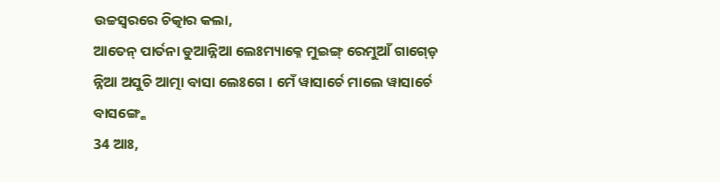ଉଚ୍ଚସ୍ୱରରେ ଚିତ୍କାର କଲା,
ଆତେନ୍ ପାର୍ତନା ଡୁଆନ୍ନିଆ ଲେଃମ୍ୟାକ୍ନେ ମୁଇଙ୍ଗ୍ ରେମୁଆଁ ଗାଗ୍ଡ଼େ ନ୍ନିଆ ଅସୁଚି ଆତ୍ମା ବାସା ଲେଃଗେ । ମେଁ ୱାସାର୍ଚେ ମାଲେ ୱାସାର୍ଚେ ବାସଙ୍ଗ୍କେ
34 ଆଃ,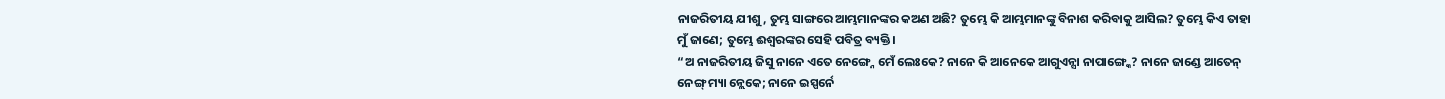ନାଜରିତୀୟ ଯୀଶୁ, ତୁମ୍ଭ ସାଙ୍ଗରେ ଆମ୍ଭମାନଙ୍କର କଅଣ ଅଛି? ତୁମ୍ଭେ କି ଆମ୍ଭମାନଙ୍କୁ ବିନାଶ କରିବାକୁ ଆସିଲ? ତୁମ୍ଭେ କିଏ ତାହା ମୁଁ ଜାଣେ; ତୁମ୍ଭେ ଈଶ୍ବରଙ୍କର ସେହି ପବିତ୍ର ବ୍ୟକ୍ତି।
“ଅ ନାଜରିତୀୟ ଜିସୁ ନାନେ ଏତେ ନେଙ୍ଗ୍ନେ ମେଁ ଲେଃକେ? ନାନେ କି ଆନେକେ ଆଗୁଏନ୍ସା ନାପାଙ୍ଗ୍କେ? ନାନେ ଜାଣ୍ଡେ ଆତେନ୍ ନେଙ୍ଗ୍ ମ୍ୟା ନ୍ଲେକେ; ନାନେ ଇସ୍ପର୍ନେ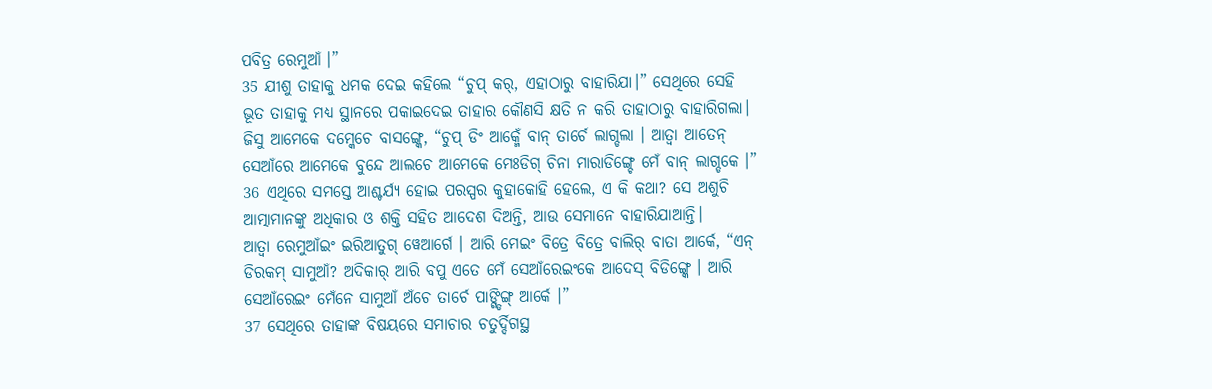ପବିତ୍ର ରେମୁଆଁ ।”
35 ଯୀଶୁ ତାହାକୁ ଧମକ ଦେଇ କହିଲେ “ଚୁପ୍ କର୍, ଏହାଠାରୁ ବାହାରିଯା।” ସେଥିରେ ସେହି ଭୂତ ତାହାକୁ ମଧ୍ୟ ସ୍ଥାନରେ ପକାଇଦେଇ ତାହାର କୌଣସି କ୍ଷତି ନ କରି ତାହାଠାରୁ ବାହାରିଗଲା।
ଜିସୁ ଆମେକେ ଦମ୍କେଚେ ବାସଙ୍ଗ୍କେ, “ଚୁପ୍ ଡିଂ ଆକ୍ମେଁ ବାନ୍ ତାର୍ଚେ ଲାଗ୍ଡଲା । ଆତ୍ବା ଆତେନ୍ ସେଆଁରେ ଆମେକେ ବୁନ୍ଦେ ଆଲଚେ ଆମେକେ ମେଃଡିଗ୍ ଚିନା ମାରାଡିଙ୍ଗ୍ଚେ ମେଁ ବାନ୍ ଲାଗ୍ଡକେ ।”
36 ଏଥିରେ ସମସ୍ତେ ଆଶ୍ଚର୍ଯ୍ୟ ହୋଇ ପରସ୍ପର କୁହାକୋହି ହେଲେ, ଏ କି କଥା? ସେ ଅଶୁଚି ଆତ୍ମାମାନଙ୍କୁ ଅଧିକାର ଓ ଶକ୍ତି ସହିତ ଆଦେଶ ଦିଅନ୍ତି, ଆଉ ସେମାନେ ବାହାରିଯାଆନ୍ତି।
ଆତ୍ବା ରେମୁଆଁଇଂ ଇରିଆତୁଗ୍ ୱେଆର୍ଗେ । ଆରି ମେଇଂ ବିତ୍ରେ ବିତ୍ରେ ବାଲିର୍ ବାତା ଆର୍କେ, “ଏନ୍ ଡିରକମ୍ ସାମୁଆଁ? ଅଦିକାର୍ ଆରି ବପୁ ଏତେ ମେଁ ସେଆଁରେଇଂକେ ଆଦେସ୍ ବିଡିଙ୍ଗ୍କେ । ଆରି ସେଆଁରେଇଂ ମେଁନେ ସାମୁଆଁ ଅଁଚେ ତାର୍ଚେ ପାଙ୍ଗ୍ଡିଙ୍ଗ୍ ଆର୍କେ ।”
37 ସେଥିରେ ତାହାଙ୍କ ବିଷୟରେ ସମାଚାର ଚତୁର୍ଦ୍ଦିଗସ୍ଥ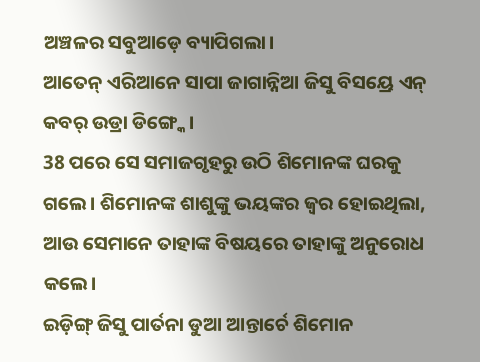ଅଞ୍ଚଳର ସବୁଆଡ଼େ ବ୍ୟାପିଗଲା।
ଆତେନ୍ ଏରିଆନେ ସାପା ଜାଗାନ୍ନିଆ ଜିସୁ ବିସୟ୍ରେ ଏନ୍ କବର୍ ଉଡ୍ରା ଡିଙ୍ଗ୍କେ ।
38 ପରେ ସେ ସମାଜଗୃହରୁ ଉଠି ଶିମୋନଙ୍କ ଘରକୁ ଗଲେ। ଶିମୋନଙ୍କ ଶାଶୁଙ୍କୁ ଭୟଙ୍କର ଜ୍ୱର ହୋଇଥିଲା, ଆଉ ସେମାନେ ତାହାଙ୍କ ବିଷୟରେ ତାହାଙ୍କୁ ଅନୁରୋଧ କଲେ।
ଇଡ଼ିଙ୍ଗ୍ ଜିସୁ ପାର୍ତନା ଡୁଆ ଆନ୍ତାର୍ଚେ ଶିମୋନ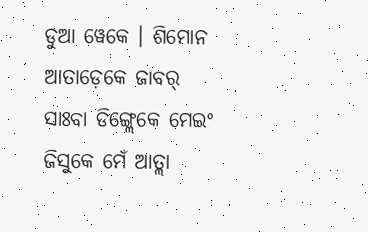ଡୁଆ ୱେକେ । ଶିମୋନ ଆତାଡ଼େକେ ଜାବର୍ ସାଃବା ଡିଙ୍ଗ୍ଲେକେ ମେଇଂ ଜିସୁକେ ମେଁ ଆତ୍ଲା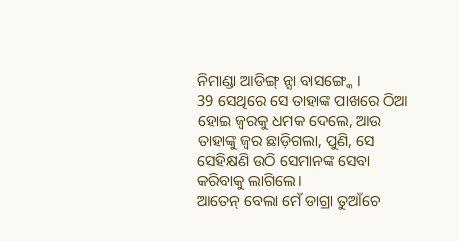ନିମାଣ୍ଡା ଆଡିଙ୍ଗ୍ ନ୍ସା ବାସଙ୍ଗ୍କେ ।
39 ସେଥିରେ ସେ ତାହାଙ୍କ ପାଖରେ ଠିଆ ହୋଇ ଜ୍ୱରକୁ ଧମକ ଦେଲେ, ଆଉ ତାହାଙ୍କୁ ଜ୍ୱର ଛାଡ଼ିଗଲା, ପୁଣି, ସେ ସେହିକ୍ଷଣି ଉଠି ସେମାନଙ୍କ ସେବା କରିବାକୁ ଲାଗିଲେ।
ଆତେନ୍ ବେଲା ମେଁ ଡାଗ୍ରା ତୁଆଁଚେ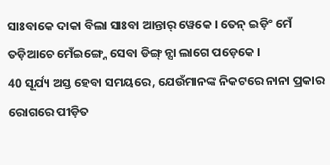ସାଃବାକେ ଦାକା ବିଲା ସାଃବା ଆନ୍ତାର୍ ୱେକେ । ତେନ୍ ଇଡ଼ିଂ ମେଁ ତଡ଼ିଆଚେ ମେଁଇଙ୍ଗ୍ନେ ସେବା ଡିଙ୍ଗ୍ ନ୍ସା ଲାଗେ ପଡ଼େକେ ।
40 ସୂର୍ଯ୍ୟ ଅସ୍ତ ହେବା ସମୟରେ, ଯେଉଁମାନଙ୍କ ନିକଟରେ ନାନା ପ୍ରକାର ରୋଗରେ ପୀଡ଼ିତ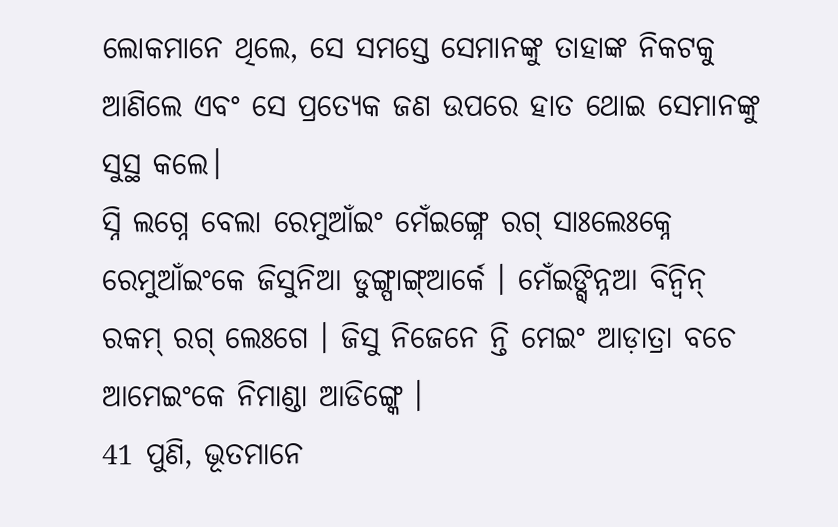ଲୋକମାନେ ଥିଲେ, ସେ ସମସ୍ତେ ସେମାନଙ୍କୁ ତାହାଙ୍କ ନିକଟକୁ ଆଣିଲେ ଏବଂ ସେ ପ୍ରତ୍ୟେକ ଜଣ ଉପରେ ହାତ ଥୋଇ ସେମାନଙ୍କୁ ସୁସ୍ଥ କଲେ।
ସ୍ନି ଲଗ୍ନେ ବେଲା ରେମୁଆଁଇଂ ମେଁଇଙ୍ଗ୍ନେ ରଗ୍ ସାଃଲେଃକ୍ନେ ରେମୁଆଁଇଂକେ ଜିସୁନିଆ ଡୁଙ୍ଗ୍ପାଙ୍ଗ୍ଆର୍କେ । ମେଁଇଙ୍ଗ୍ନ୍ନିଆ ବିନ୍ବିନ୍ ରକମ୍ ରଗ୍ ଲେଃଗେ । ଜିସୁ ନିଜେନେ ନ୍ତି ମେଇଂ ଆଡ଼ାତ୍ରା ବଚେ ଆମେଇଂକେ ନିମାଣ୍ଡା ଆଡିଙ୍ଗ୍କେ ।
41 ପୁଣି, ଭୂତମାନେ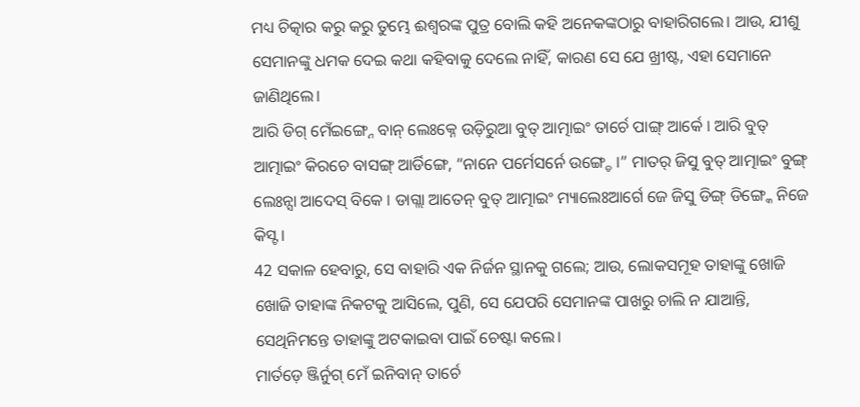ମଧ୍ୟ ଚିତ୍କାର କରୁ କରୁ ତୁମ୍ଭେ ଈଶ୍ବରଙ୍କ ପୁତ୍ର ବୋଲି କହି ଅନେକଙ୍କଠାରୁ ବାହାରିଗଲେ। ଆଉ, ଯୀଶୁ ସେମାନଙ୍କୁ ଧମକ ଦେଇ କଥା କହିବାକୁ ଦେଲେ ନାହିଁ, କାରଣ ସେ ଯେ ଖ୍ରୀଷ୍ଟ, ଏହା ସେମାନେ ଜାଣିଥିଲେ।
ଆରି ଡିଗ୍ ମେଁଇଙ୍ଗ୍ନେ ବାନ୍ ଲେଃକ୍ନେ ଉଡ଼ିରୁଆ ବୁତ୍ ଆତ୍ମାଇଂ ତାର୍ଚେ ପାଙ୍ଗ୍ ଆର୍କେ । ଆରି ବୁତ୍ ଆତ୍ମାଇଂ କିରଚେ ବାସଙ୍ଗ୍ ଆର୍ଡିଙ୍ଗେ, “ନାନେ ପର୍ମେସର୍ନେ ଉଙ୍ଗ୍ଡେ ।” ମାତର୍ ଜିସୁ ବୁତ୍ ଆତ୍ମାଇଂ ବୁଙ୍ଗ୍ ଲେଃନ୍ସା ଆଦେସ୍ ବିକେ । ଡାଗ୍ଲା ଆତେନ୍ ବୁତ୍ ଆତ୍ମାଇଂ ମ୍ୟାଲେଃଆର୍ଗେ ଜେ ଜିସୁ ଡିଙ୍ଗ୍ ଡିଙ୍ଗ୍କେ ନିଜେ କିସ୍ଟ ।
42 ସକାଳ ହେବାରୁ, ସେ ବାହାରି ଏକ ନିର୍ଜନ ସ୍ଥାନକୁ ଗଲେ; ଆଉ, ଲୋକସମୂହ ତାହାଙ୍କୁ ଖୋଜି ଖୋଜି ତାହାଙ୍କ ନିକଟକୁ ଆସିଲେ, ପୁଣି, ସେ ଯେପରି ସେମାନଙ୍କ ପାଖରୁ ଚାଲି ନ ଯାଆନ୍ତି, ସେଥିନିମନ୍ତେ ତାହାଙ୍କୁ ଅଟକାଇବା ପାଇଁ ଚେଷ୍ଟା କଲେ।
ମାର୍ତଡ଼େ ଞ୍ଜିର୍ନୁଗ୍ ମେଁ ଇନିବାନ୍ ତାର୍ଚେ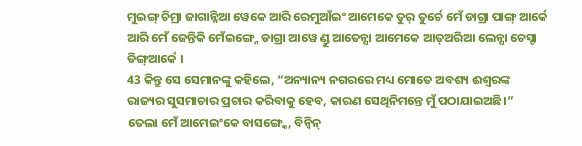ମୁଇଙ୍ଗ୍ ଚିମ୍ରା ଜାଗାନ୍ନିଆ ୱେକେ ଆରି ରେମୁଆଁଇଂ ଆମେକେ ତୁର୍ ତୁର୍ଚେ ମେଁ ଡାଗ୍ରା ପାଙ୍ଗ୍ ଆର୍କେ ଆରି ମେଁ ଜେନ୍ତିକି ମେଁଇଙ୍ଗ୍ନେ ଡାଗ୍ରା ଆୱେ ଣ୍ଡୁ ଆତେନ୍ସା ଆମେକେ ଆତ୍ଅରିଆ ଲେନ୍ସା ଚେସ୍ଟା ଡିଙ୍ଗ୍ଆର୍କେ ।
43 କିନ୍ତୁ ସେ ସେମାନଙ୍କୁ କହିଲେ, “ଅନ୍ୟାନ୍ୟ ନଗରରେ ମଧ୍ୟ ମୋତେ ଅବଶ୍ୟ ଈଶ୍ବରଙ୍କ ରାଜ୍ୟର ସୁସମାଚାର ପ୍ରଚାର କରିବାକୁ ହେବ, କାରଣ ସେଥିନିମନ୍ତେ ମୁଁ ପଠାଯାଇଅଛି।”
ତେଲା ମେଁ ଆମେଇଂକେ ବାସଙ୍ଗ୍କେ, ବିନ୍ବିନ୍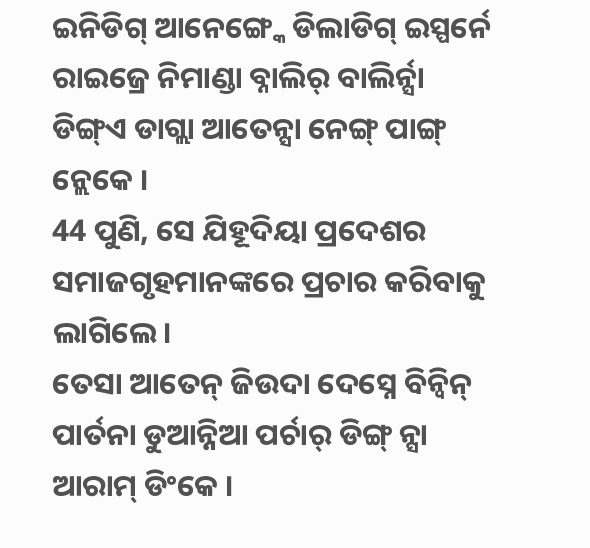ଇନିଡିଗ୍ ଆନେଙ୍ଗ୍କେ ଡିଲାଡିଗ୍ ଇସ୍ପର୍ନେ ରାଇଜ୍ରେ ନିମାଣ୍ଡା ବ୍ନାଲିର୍ ବାଲିର୍ନ୍ସା ଡିଙ୍ଗ୍ଏ ଡାଗ୍ଲା ଆତେନ୍ସା ନେଙ୍ଗ୍ ପାଙ୍ଗ୍ ନ୍ଲେକେ ।
44 ପୁଣି, ସେ ଯିହୂଦିୟା ପ୍ରଦେଶର ସମାଜଗୃହମାନଙ୍କରେ ପ୍ରଚାର କରିବାକୁ ଲାଗିଲେ।
ତେସା ଆତେନ୍ ଜିଉଦା ଦେସ୍ନେ ବିନ୍ବିନ୍ ପାର୍ତନା ଡୁଆନ୍ନିଆ ପର୍ଚାର୍ ଡିଙ୍ଗ୍ ନ୍ସା ଆରାମ୍ ଡିଂକେ ।